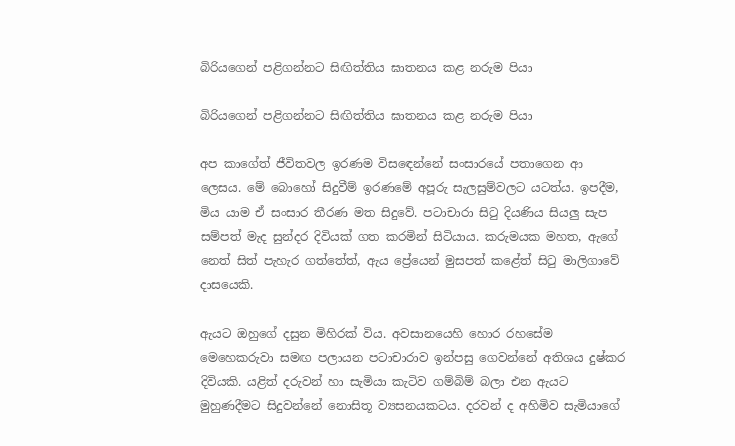බිරියගෙන් පළිගන්නට සිඟිත්තිය ඝාතනය කළ නරුම පියා

බිරියගෙන් පළිගන්නට සිඟිත්තිය ඝාතනය කළ නරුම පියා

අප කාගේත් ජීවිතවල ඉරණම විසඳෙන්නේ සංසාරයේ පතාගෙන ආ ලෙසය. මේ බොහෝ සිදුවීම් ඉරණමේ අපූරු සැලසුම්වලට යටත්ය. ඉපදීම, මිය යාම ඒ සංසාර තීරණ මත සිදුවේ. පටාචාරා සිටු දියණිය සියලු සැප සම්පත් මැද සුන්දර දිවියක් ගත කරමින් සිටියාය. කරුමයක මහත, ඇගේ නෙත් සිත් පැහැර ගත්තේත්, ඇය ප්‍රේයෙන් මුසපත් කළේත් සිටු මාලිගාවේ දාසයෙකි.

ඇයට ඔහුගේ දසුන මිහිරක් විය. අවසානයෙහි හොර රහසේම මෙහෙකරුවා සමඟ පලායන පටාචාරාව ඉන්පසු ගෙවන්නේ අතිශය දුෂ්කර දිවියකි. යළිත් දරුවන් හා සැමියා කැටිව ගම්බිම් බලා එන ඇයට මුහුණදීමට සිදුවන්නේ නොසිතූ ව්‍යසනයකටය. දරවන් ද අහිමිව සැමියාගේ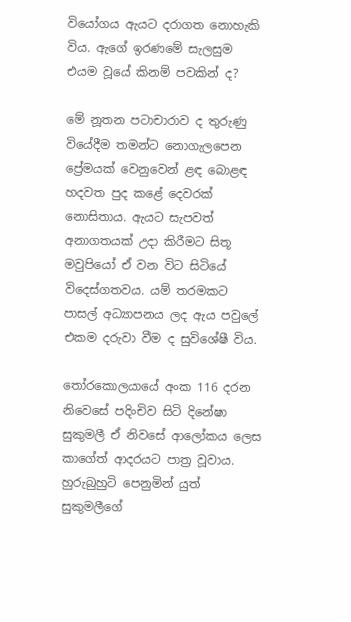වියෝගය ඇයට දරාගත නොහැකි විය. ඇගේ ඉරණමේ සැලසුම එයම වූයේ කිනම් පවකින් ද?

මේ නූතන පටාචාරාව ද තුරුණු වියේදීම තමන්ට නොගැලපෙන ප්‍රේමයක් වෙනුවෙන් ළඳ බොළඳ හදවත පුද කළේ දෙවරක් නොසිතාය. ඇයට සැපවත් අනාගතයක් උදා කිරීමට සිතූ මවුපියෝ ඒ වන විට සිටියේ විදෙස්ගතවය. යම් තරමකට පාසල් අධ්‍යාපනය ලද ඇය පවුලේ එකම දරුවා වීම ද සුවිශේෂී විය.

තෝරකොලයායේ අංක 116 දරන නිවෙසේ පදිංචිව සිටි දිනේෂා සුකුමලී ඒ නිවසේ ආලෝකය ලෙස කාගේත් ආදරයට පාත්‍ර වූවාය. හුරුබුහුටි පෙනුමින් යුත් සුකුමලීගේ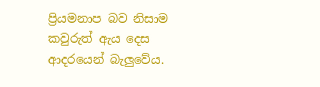ප්‍රියමනාප බව නිසාම කවුරුත් ඇය දෙස ආදරයෙන් බැලුවේය.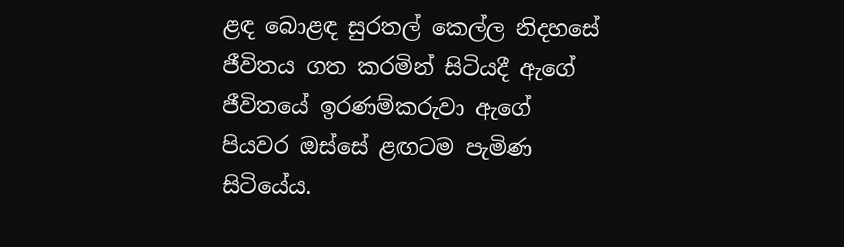ළඳ බොළඳ සුරතල් කෙල්ල නිදහසේ ජීවිතය ගත කරමින් සිටියදී ඇගේ ජීවිතයේ ඉරණම්කරුවා ඇගේ පියවර ඔස්සේ ළඟටම පැමිණ සිටියේය.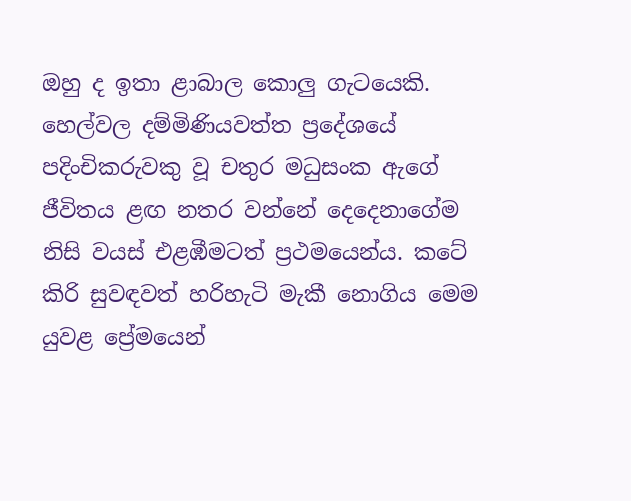ඔහු ද ඉතා ළාබාල කොලු ගැටයෙකි. හෙල්වල දම්මිණියවත්ත ප්‍රදේශයේ පදිංචිකරුවකු වූ චතුර මධුසංක ඇගේ ජීවිතය ළඟ නතර වන්නේ දෙදෙනාගේම නිසි වයස් එළඹීමටත් ප්‍රථමයෙන්ය. කටේ කිරි සුවඳවත් හරිහැටි මැකී නොගිය මෙම යුවළ ප්‍රේමයෙන්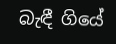බැඳී ගියේ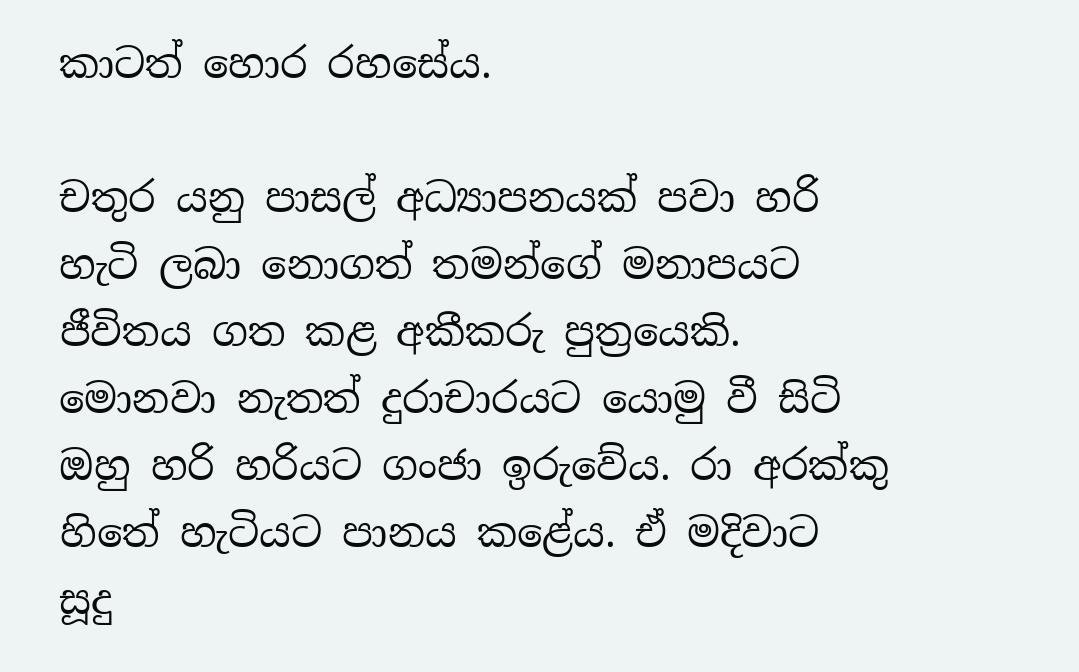කාටත් හොර රහසේය.

චතුර යනු පාසල් අධ්‍යාපනයක් පවා හරි හැටි ලබා නොගත් තමන්ගේ මනාපයට ජීවිතය ගත කළ අකීකරු පුත්‍රයෙකි. මොනවා නැතත් දුරාචාරයට යොමු වී සිටි ඔහු හරි හරියට ගංජා ඉරුවේය. රා අරක්කු හිතේ හැටියට පානය කළේය. ඒ මදිවාට සූදු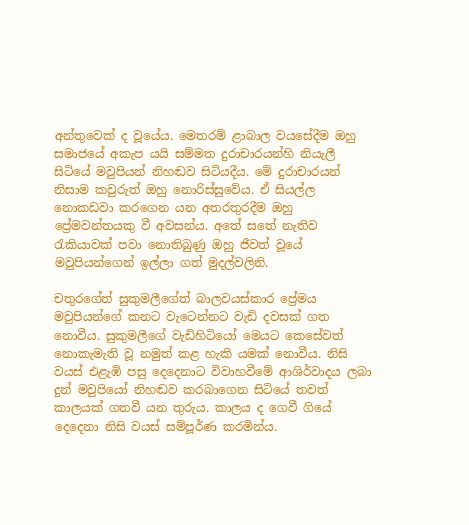අන්තුවෙක් ද වූයේය. මෙතරම් ළාබාල වයසේදීම ඔහු සමාජයේ අකැප යයි සම්මත දුරාචාරයන්හි නියැලී සිටියේ මවුපියන් නිහඬව සිටියදීය. මේ දුරාචාරයන් නිසාම කවුරුත් ඔහු නොරිස්සුවේය. ඒ සියල්ල නොකඩවා කරගෙන යන අතරතුරදීම ඔහු ප්‍රේමවන්තයකු වී අවසන්ය. අතේ සතේ නැතිව රැකියාවක් පවා නොතිබුණු ඔහු ජීවත් වූයේ මවුපියන්ගෙන් ඉල්ලා ගත් මුදල්වලිනි.

චතුරගේත් සුකුමලීගේත් බාලවයස්කාර ප්‍රේමය මවුපියන්ගේ කනට වැටෙන්නට වැඩි දවසක් ගත නොවීය. සුකුමලීගේ වැඩිහිටියෝ මෙයට කෙසේවත් නොකැමැති වූ නමුත් කළ හැකි යමක් නොවීය. නිසි වයස් එළැඹි පසු දෙදෙනාට විවාහවීමේ ආශිර්වාදය ලබා දුන් මවුපියෝ නිහඬව කරබාගෙන සිටියේ තවත් කාලයක් ගතවී යන තුරුය. කාලය ද ගෙවී ගියේ දෙදෙනා නිසි වයස් සම්පූර්ණ කරමින්ය.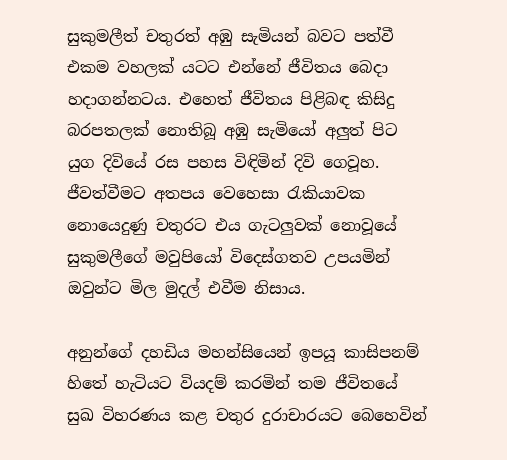සුකුමලීත් චතුරත් අඹු සැමියන් බවට පත්වී එකම වහලක් යටට එන්නේ ජීවිතය බෙදා හදාගන්නටය. එහෙත් ජීවිතය පිළිබඳ කිසිදු බරපතලක් නොතිබූ අඹු සැමියෝ අලුත් පිට යුග දිවියේ රස පහස විඳිමින් දිවි ගෙවූහ. ජීවත්වීමට අතපය වෙහෙසා රැකියාවක නොයෙදුණු චතුරට එය ගැටලුවක් නොවූයේ සුකුමලීගේ මවුපියෝ විදෙස්ගතව උපයමින් ඔවුන්ට මිල මුදල් එවීම නිසාය.

අනුන්ගේ දහඩිය මහන්සියෙන් ඉපයූ කාසිපනම් හිතේ හැටියට වියදම් කරමින් තම ජීවිතයේ සුඛ විහරණය කළ චතුර දුරාචාරයට බෙහෙවින්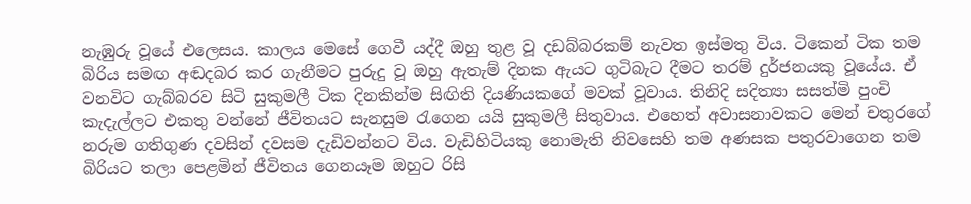නැඹුරු වූයේ එලෙසය. කාලය මෙසේ ගෙවී යද්දී ඔහු තුළ වූ දඩබ්බරකම් නැවත ඉස්මතු විය. ටිකෙන් ටික තම බිරිය සමඟ අඬදබර කර ගැනීමට පුරුදු වූ ඔහු ඇතැම් දිනක ඇයට ගුටිබැට දීමට තරම් දුර්ජනයකු වූයේය. ඒ වනවිට ගැබ්බරව සිටි සුකුමලී ටික දිනකින්ම සිඟිති දියණියකගේ මවක් වූවාය. තිනිදි සදිත්‍යා සසත්මි පුංචි කැදැල්ලට එකතු වන්නේ ජීවිතයට සැනසුම රැගෙන යයි සුකුමලී සිතුවාය. එහෙත් අවාසනාවකට මෙන් චතුරගේ නරුම ගතිගුණ දවසින් දවසම දැඩිවන්නට විය. වැඩිහිටියකු නොමැති නිවසෙහි තම අණසක පතුරවාගෙන තම බිරියට තලා පෙළමින් ජීවිතය ගෙනයෑම ඔහුට රිසි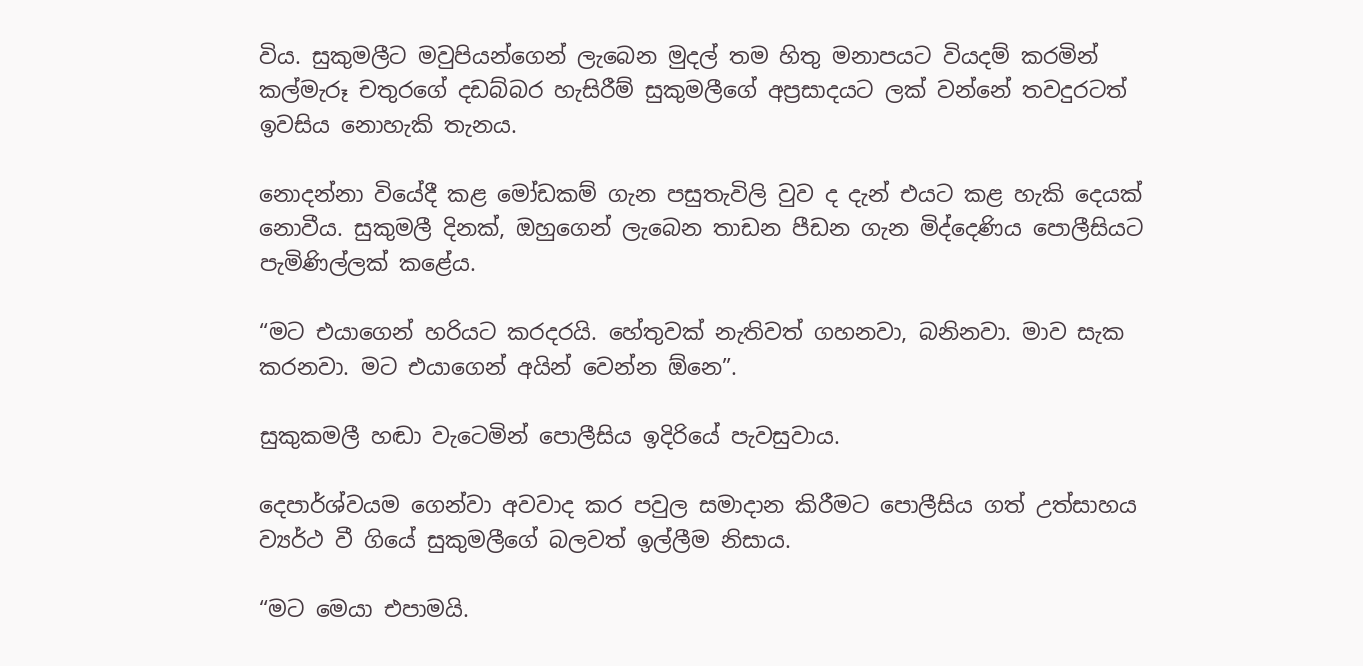විය. සුකුමලීට මවුපියන්ගෙන් ලැබෙන මුදල් තම හිතු මනාපයට වියදම් කරමින් කල්මැරූ චතුරගේ දඩබ්බර හැසිරීම් සුකුමලීගේ අප්‍රසාදයට ලක් වන්නේ තවදුරටත් ඉවසිය නොහැකි තැනය.

නොදන්නා වියේදී කළ මෝඩකම් ගැන පසුතැවිලි වුව ද දැන් එයට කළ හැකි දෙයක් නොවීය. සුකුමලී දිනක්, ඔහුගෙන් ලැබෙන තාඩන පීඩන ගැන මිද්දෙණිය පොලීසියට පැමිණිල්ලක් කළේය.

“මට එයාගෙන් හරියට කරදරයි. හේතුවක් නැතිවත් ගහනවා, බනිනවා. මාව සැක කරනවා. මට එයාගෙන් අයින් වෙන්න ඕනෙ”.

සුකුකමලී හඬා වැටෙමින් පොලීසිය ඉදිරියේ පැවසුවාය.

දෙපාර්ශ්වයම ගෙන්වා අවවාද කර පවුල සමාදාන කිරීමට පොලීසිය ගත් උත්සාහය ව්‍යර්ථ වී ගියේ සුකුමලීගේ බලවත් ඉල්ලීම නිසාය.

“මට මෙයා එපාමයි.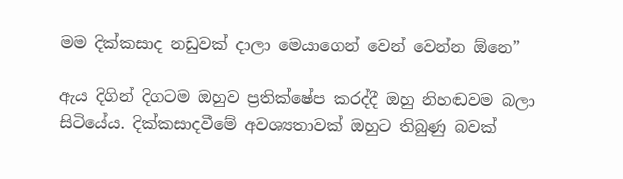මම දික්කසාද නඩුවක් දාලා මෙයාගෙන් වෙන් වෙන්න ඕනෙ”

ඇය දිගින් දිගටම ඔහුව ප්‍රතික්ෂේප කරද්දී ඔහු නිහඬවම බලා සිටියේය. දික්කසාදවීමේ අවශ්‍යතාවක් ඔහුට තිබුණු බවක්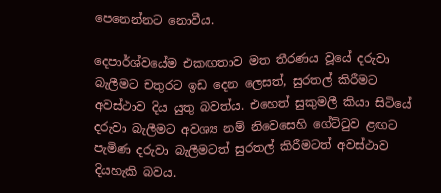පෙනෙන්නට නොවීය.

දෙපාර්ශ්වයේම එකඟතාව මත තීරණය වූයේ දරුවා බැලීමට චතුරට ඉඩ දෙන ලෙසත්, සුරතල් කිරීමට අවස්ථාව දිය යුතු බවත්ය. එහෙත් සුකුමලී කියා සිටියේ දරුවා බැලීමට අවශ්‍ය නම් නිවෙසෙහි ගේට්ටුව ළඟට පැමිණ දරුවා බැලීමටත් සුරතල් කිරීමටත් අවස්ථාව දියහැකි බවය.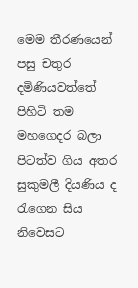මෙම තීරණයෙන් පසු චතුර දමිණියවත්තේ පිහිටි තම මහගෙදර බලා පිටත්ව ගිය අතර සුකුමලී දියණිය ද රැගෙන සිය නිවෙසට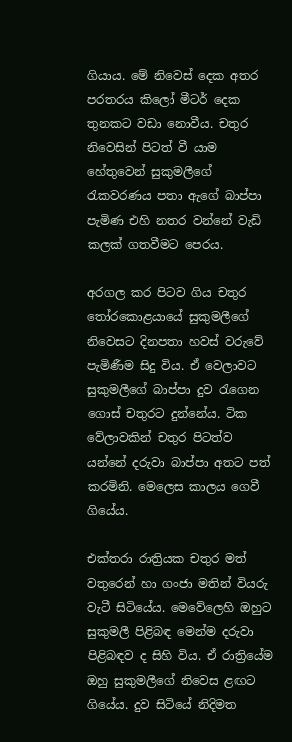ගියාය. මේ නිවෙස් දෙක අතර පරතරය කිලෝ මීටර් දෙක තුනකට වඩා නොවීය. චතුර නිවෙසින් පිටත් වී යාම හේතුවෙන් සුකුමලීගේ රැකවරණය පතා ඇගේ බාප්පා පැමිණ එහි නතර වන්නේ වැඩි කලක් ගතවීමට පෙරය.

අරගල කර පිටව ගිය චතුර තෝරකොළයායේ සුකුමලීගේ නිවෙසට දිනපතා හවස් වරුවේ පැමිණීම සිදු විය. ඒ වෙලාවට සුකුමලීගේ බාප්පා දුව රැගෙන ගොස් චතුරට දුන්නේය. ටික වේලාවකින් චතුර පිටත්ව යන්නේ දරුවා බාප්පා අතට පත් කරමිනි. මෙලෙස කාලය ගෙවී ගියේය.

එක්තරා රාත්‍රියක චතුර මත් වතුරෙන් හා ගංජා මතින් වියරු වැටී සිටියේය. මෙවේලෙහි ඔහුට සුකුමලී පිළිබඳ මෙන්ම දරුවා පිළිබඳව ද සිහි විය. ඒ රාත්‍රියේම ඔහු සුකුමලීගේ නිවෙස ළඟට ගියේය. දුව සිටියේ නිදිමත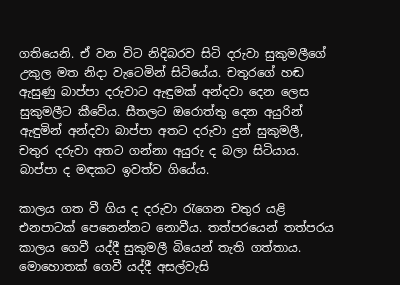ගතියෙනි. ඒ වන විට නිදිබරව සිටි දරුවා සුකුමලීගේ උකුල මත නිදා වැටෙමින් සිටියේය. චතුරගේ හඬ ඇසුණු බාප්පා දරුවාට ඇඳුමක් අන්දවා දෙන ලෙස සුකුමලීට කීවේය. සීතලට ඔරොත්තු දෙන අයුරින් ඇඳුමින් අන්දවා බාප්පා අතට දරුවා දුන් සුකුමලී, චතුර දරුවා අතට ගන්නා අයුරු ද බලා සිටියාය. බාප්පා ද මඳකට ඉවත්ව ගියේය.

කාලය ගත වී ගිය ද දරුවා රැගෙන චතුර යළි එනපාටක් පෙනෙන්නට නොවීය. තත්පරයෙන් තත්පරය කාලය ගෙවී යද්දී සුකුමලී බියෙන් තැති ගත්තාය. මොහොතක් ගෙවී යද්දී අසල්වැසි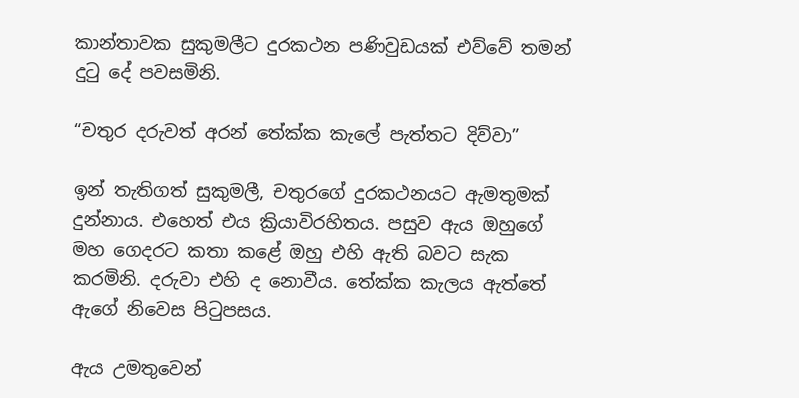කාන්තාවක සුකුමලීට දුරකථන පණිවුඩයක් එව්වේ තමන් දුටු දේ පවසමිනි.

“චතුර දරුවත් අරන් තේක්ක කැලේ පැත්තට දිව්වා”

ඉන් තැතිගත් සුකුමලී, චතුරගේ දුරකථනයට ඇමතුමක් දුන්නාය. එහෙත් එය ක්‍රියාවිරහිතය. පසුව ඇය ඔහුගේ මහ ගෙදරට කතා කළේ ඔහු එහි ඇති බවට සැක කරමිනි. දරුවා එහි ද නොවීය. තේක්ක කැලය ඇත්තේ ඇගේ නිවෙස පිටුපසය.

ඇය උමතුවෙන්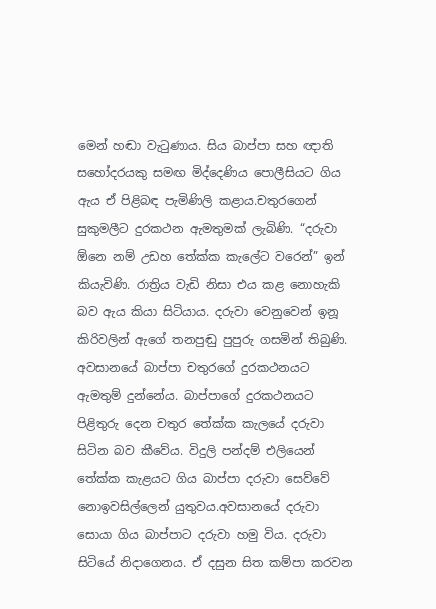මෙන් හඬා වැටුණාය. සිය බාප්පා සහ ඥාති සහෝදරයකු සමඟ මිද්දෙණිය පොලීසියට ගිය ඇය ඒ පිළිබඳ පැමිණිලි කළාය.චතුරගෙන් සුකුමලීට දුරකථන ඇමතුමක් ලැබිණි. “දරුවා ඕනෙ නම් උඩහ තේක්ක කැලේට වරෙන්” ඉන් කියැවිණි. රාත්‍රිය වැඩි නිසා එය කළ නොහැකි බව ඇය කියා සිටියාය. දරුවා වෙනුවෙන් ඉනූ කිරිවලින් ඇගේ තනපුඬු පුපුරු ගසමින් තිබුණි. අවසානයේ බාප්පා චතුරගේ දුරකථනයට ඇමතුම් දුන්නේය. බාප්පාගේ දුරකථනයට පිළිතුරු දෙන චතුර තේක්ක කැලයේ දරුවා සිටින බව කීවේය. විදුලි පන්දම් එලියෙන් තේක්ක කැළයට ගිය බාප්පා දරුවා සෙව්වේ නොඉවසිල්ලෙන් යුතුවය.අවසානයේ දරුවා සොයා ගිය බාප්පාට දරුවා හමු විය. දරුවා සිටියේ නිදාගෙනය. ඒ දසුන සිත කම්පා කරවන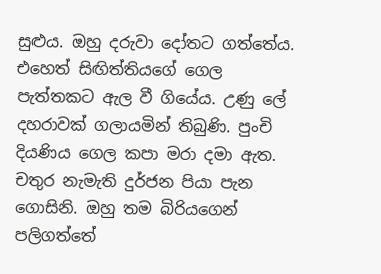සුළුය. ඔහු දරුවා දෝතට ගත්තේය. එහෙත් සිඟිත්තියගේ ගෙල පැත්තකට ඇල වී ගියේය. උණු ලේ දහරාවක් ගලායමින් තිබුණි. පුංචි දියණිය ගෙල කපා මරා දමා ඇත. චතුර නැමැති දුර්ජන පියා පැන ගොසිනි. ඔහු තම බිරියගෙන් පලිගත්තේ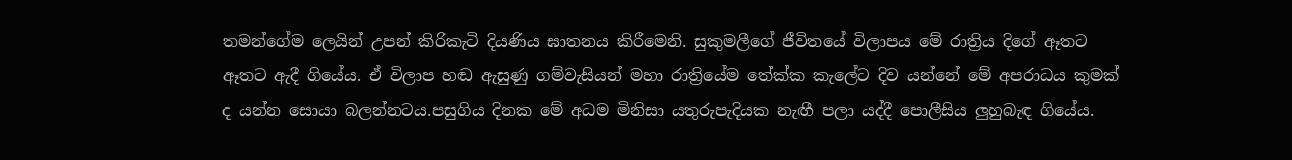තමන්ගේම ලෙයින් උපන් කිරිකැටි දියණිය ඝාතනය කිරීමෙනි. සුකුමලීගේ ජීවිතයේ විලාපය මේ රාත්‍රිය දිගේ ඈතට ඈතට ඇදී ගියේය. ඒ විලාප හඬ ඇසුණු ගම්වැසියන් මහා රාත්‍රියේම තේක්ක කැලේට දිව යන්නේ මේ අපරාධය කුමක් ද යන්න සොයා බලන්නටය.පසුගිය දිනක මේ අධම මිනිසා යතුරුපැදියක නැඟී පලා යද්දී පොලීසිය ලුහුබැඳ ගියේය.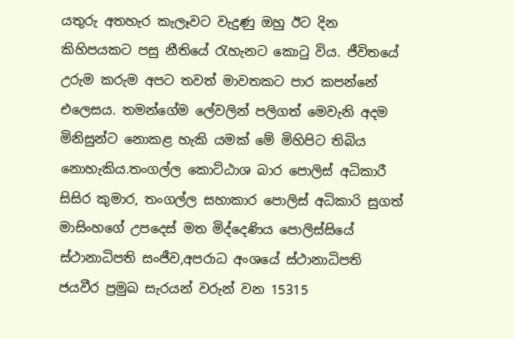යතුරු අතහැර කැලෑවට වැදුණු ඔහු ඊට දින කිහිපයකට පසු නීතියේ රැහැනට කොටු විය. ජීවිතයේ උරුම කරුම අපට තවත් මාවතකට පාර කපන්නේ එලෙසය. තමන්ගේම ලේවලින් පලිගත් මෙවැනි අදම මිනිසුන්ට නොකළ හැකි යමක් මේ මිහිපිට තිබිය නොහැකිය.තංගල්ල කොට්ඨාශ බාර පොලිස් අධිකාරී සිසිර කුමාර, තංගල්ල සහාකාර පොලිස් අධිකාරි සුගත් මාසිංහගේ උපදෙස් මත මිද්දෙණිය පොලිස්සියේ ස්ථානාධිපති සංජීව,අපරාධ අංශයේ ස්ථානාධිපති ජයවීර ප්‍රමුඛ සැරයන් වරුන් වන 15315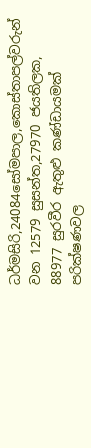ධර්මසිරි,24084සෝමපාල,කොස්තාපල්වරුන් වන 12579 සුසන්ත,27970 ජයතිලක, 88977 සුරවීර ඇතුළු කණ්ඩායමක් පරික්ෂණවල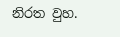නිරත වුහ.